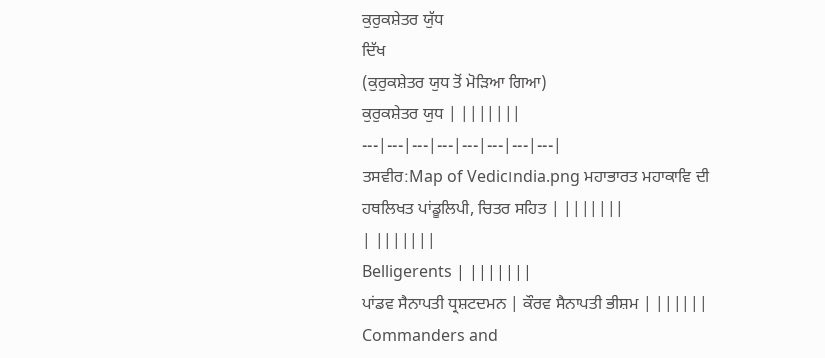ਕੁਰੁਕਸ਼ੇਤਰ ਯੁੱਧ
ਦਿੱਖ
(ਕੁਰੁਕਸ਼ੇਤਰ ਯੁਧ ਤੋਂ ਮੋੜਿਆ ਗਿਆ)
ਕੁਰੁਕਸ਼ੇਤਰ ਯੁਧ | |||||||
---|---|---|---|---|---|---|---|
ਤਸਵੀਰ:Map of Vedic।ndia.png ਮਹਾਭਾਰਤ ਮਹਾਕਾਵਿ ਦੀ ਹਥਲਿਖਤ ਪਾਂਡੂਲਿਪੀ, ਚਿਤਰ ਸਹਿਤ | |||||||
| |||||||
Belligerents | |||||||
ਪਾਂਡਵ ਸੈਨਾਪਤੀ ਧ੍ਰਸ਼ਟਦਮਨ | ਕੌਰਵ ਸੈਨਾਪਤੀ ਭੀਸ਼ਮ | ||||||
Commanders and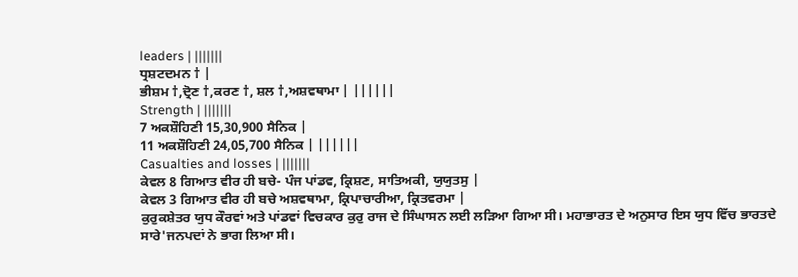leaders | |||||||
ਧ੍ਰਸ਼ਟਦਮਨ † |
ਭੀਸ਼ਮ †,ਦ੍ਰੋਣ †,ਕਰਣ †, ਸ਼ਲ †,ਅਸ਼ਵਥਾਮਾ | ||||||
Strength | |||||||
7 ਅਕਸ਼ੌਹਿਣੀ 15,30,900 ਸੈਨਿਕ |
11 ਅਕਸ਼ੌਹਿਣੀ 24,05,700 ਸੈਨਿਕ | ||||||
Casualties and losses | |||||||
ਕੇਵਲ 8 ਗਿਆਤ ਵੀਰ ਹੀ ਬਚੇ- ਪੰਜ ਪਾਂਡਵ, ਕ੍ਰਿਸ਼ਣ, ਸਾਤਿਅਕੀ, ਯੁਯੁਤਸੁ |
ਕੇਵਲ 3 ਗਿਆਤ ਵੀਰ ਹੀ ਬਚੇ ਅਸ਼ਵਥਾਮਾ, ਕ੍ਰਿਪਾਚਾਰੀਆ, ਕ੍ਰਿਤਵਰਮਾ |
ਕੁਰੁਕਸ਼ੇਤਰ ਯੁਧ ਕੌਰਵਾਂ ਅਤੇ ਪਾਂਡਵਾਂ ਵਿਚਕਾਰ ਕੁਰੁ ਰਾਜ ਦੇ ਸਿੰਘਾਸਨ ਲਈ ਲੜਿਆ ਗਿਆ ਸੀ। ਮਹਾਭਾਰਤ ਦੇ ਅਨੁਸਾਰ ਇਸ ਯੁਧ ਵਿੱਚ ਭਾਰਤਦੇ ਸਾਰੇ'ਜਨਪਦਾਂ ਨੇ ਭਾਗ ਲਿਆ ਸੀ।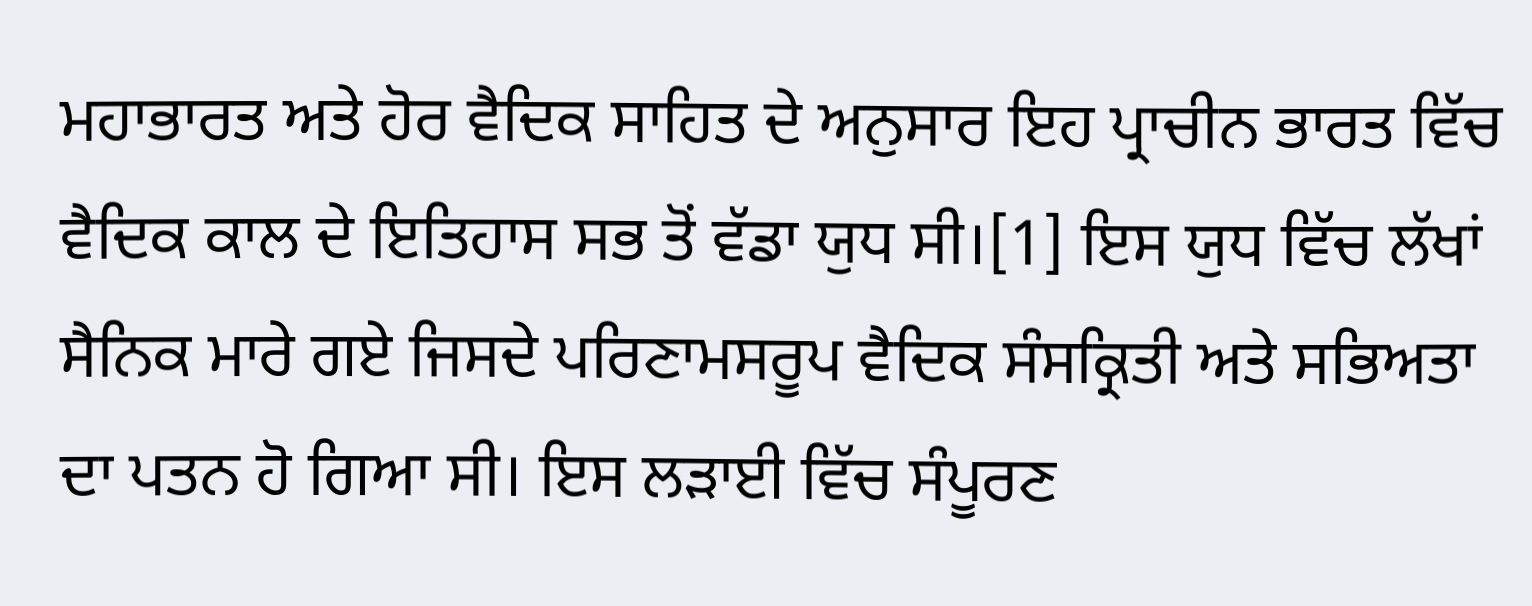ਮਹਾਭਾਰਤ ਅਤੇ ਹੋਰ ਵੈਦਿਕ ਸਾਹਿਤ ਦੇ ਅਨੁਸਾਰ ਇਹ ਪ੍ਰਾਚੀਨ ਭਾਰਤ ਵਿੱਚ ਵੈਦਿਕ ਕਾਲ ਦੇ ਇਤਿਹਾਸ ਸਭ ਤੋਂ ਵੱਡਾ ਯੁਧ ਸੀ।[1] ਇਸ ਯੁਧ ਵਿੱਚ ਲੱਖਾਂ ਸੈਨਿਕ ਮਾਰੇ ਗਏ ਜਿਸਦੇ ਪਰਿਣਾਮਸਰੂਪ ਵੈਦਿਕ ਸੰਸਕ੍ਰਿਤੀ ਅਤੇ ਸਭਿਅਤਾ ਦਾ ਪਤਨ ਹੋ ਗਿਆ ਸੀ। ਇਸ ਲੜਾਈ ਵਿੱਚ ਸੰਪੂਰਣ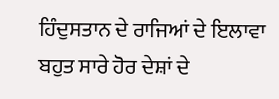ਹਿੰਦੁਸਤਾਨ ਦੇ ਰਾਜਿਆਂ ਦੇ ਇਲਾਵਾ ਬਹੁਤ ਸਾਰੇ ਹੋਰ ਦੇਸ਼ਾਂ ਦੇ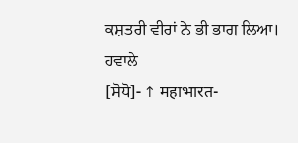ਕਸ਼ਤਰੀ ਵੀਰਾਂ ਨੇ ਭੀ ਭਾਗ ਲਿਆ।
ਹਵਾਲੇ
[ਸੋਧੋ]- ↑ महाभारत-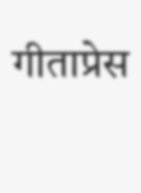गीताप्रेस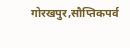गोरखपुर,सौप्तिकपर्व